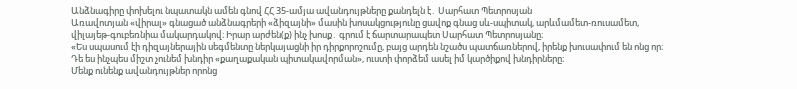Անձնագիրը փոխելու նպատակն ամեն գնով ՀՀ 35-ամյա ավանդույթները քանդելն է․ Սարհատ Պետրոսյան
Առավոտյան «վիրալ» գնացած անձնագրերի «ձիզայնի» մասին խոսակցությունը ցավոք գնաց սև-սպիտակ, արևմամետ-ռուսամետ, վիլայեթ-գուբեռնիա մակարդակով։ Իրար արժեն(ք) ինչ խոսք․ գրում է ճարտարապետ Սարհատ Պետրոսյանը։
«Ես սպասում էի դիզայներային սեգմենտը ներկայացնի իր դիրքորոշումը, բայց արդեն նշածս պատճառներով, իրենք խուսափում են ոնց որ։ Դե ես ինչպես միշտ չունեմ խնդիր «քաղաքական պիտակավորման», ուստի փորձեմ ասել իմ կարծիքով խնդիրները։
Մենք ունենք ավանդույթներ որոնց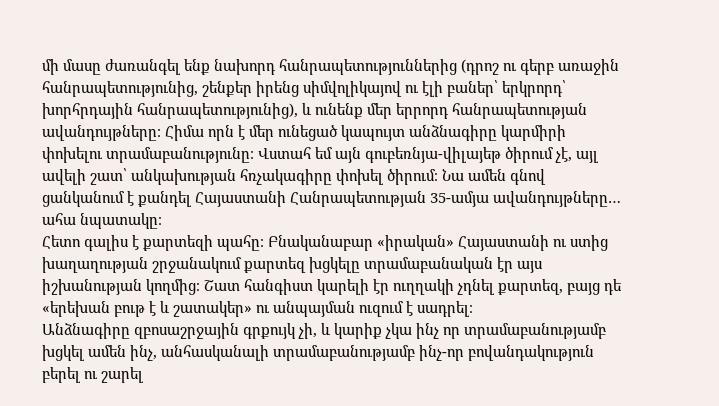մի մասը ժառանգել ենք նախորդ հանրապետություններից (դրոշ ու գերբ առաջին հանրապետությունից, շենքեր իրենց սիմվոլիկայով ու էլի բաներ՝ երկրորդ՝ խորհրդային հանրապետությունից), և ունենք մեր երրորդ հանրապետության ավանդույթները։ Հիմա որն է մեր ունեցած կապույտ անձնագիրը կարմիրի փոխելու տրամաբանությունը։ Վստահ եմ այն գուբեռնյա-վիլայեթ ծիրում չէ, այլ ավելի շատ՝ անկախության հռչակագիրը փոխել ծիրում։ Նա ամեն գնով ցանկանում է քանդել Հայաստանի Հանրապետության 35-ամյա ավանդույթները… ահա նպատակը։
Հետո գալիս է քարտեզի պահը։ Բնականաբար «իրական» Հայաստանի ու ստից խաղաղության շրջանակում քարտեզ խցկելը տրամաբանական էր այս իշխանության կողմից։ Շատ հանգիստ կարելի էր ուղղակի չդնել քարտեզ, բայց դե «երեխան բութ է և շատակեր» ու անպայման ուզում է սադրել։
Անձնագիրը զբոսաշրջային գրքույկ չի, և կարիք չկա ինչ որ տրամաբանությամբ խցկել ամեն ինչ, անհասկանալի տրամաբանությամբ ինչ-որ բովանդակություն բերել ու շարել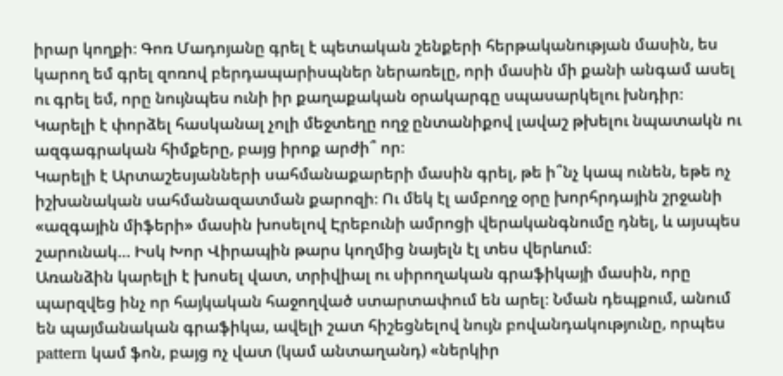իրար կողքի։ Գոռ Մադոյանը գրել է պետական շենքերի հերթականության մասին, ես կարող եմ գրել զոռով բերդապարիսպներ ներառելը, որի մասին մի քանի անգամ ասել ու գրել եմ, որը նույնպես ունի իր քաղաքական օրակարգը սպասարկելու խնդիր։ Կարելի է փորձել հասկանալ չոլի մեջտեղը ողջ ընտանիքով լավաշ թխելու նպատակն ու ազգագրական հիմքերը, բայց իրոք արժի՞ որ։
Կարելի է Արտաշեսյանների սահմանաքարերի մասին գրել, թե ի՞նչ կապ ունեն, եթե ոչ իշխանական սահմանազատման քարոզի։ Ու մեկ էլ ամբողջ օրը խորհրդային շրջանի «ազգային միֆերի» մասին խոսելով Էրեբունի ամրոցի վերականգնումը դնել, և այսպես շարունակ… Իսկ Խոր Վիրապին թարս կողմից նայելն էլ տես վերևում։
Առանձին կարելի է խոսել վատ, տրիվիալ ու սիրողական գրաֆիկայի մասին, որը պարզվեց ինչ որ հայկական հաջողված ստարտափում են արել։ Նման դեպքում, անում են պայմանական գրաֆիկա, ավելի շատ հիշեցնելով նույն բովանդակությունը, որպես pattern կամ ֆոն, բայց ոչ վատ (կամ անտաղանդ) «ներկիր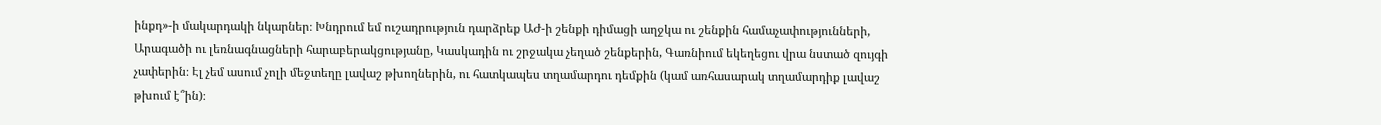ինքդ»-ի մակարդակի նկարներ։ Խնդրում եմ ուշադրություն դարձրեք ԱԺ-ի շենքի դիմացի աղջկա ու շենքին համաչափությունների, Արագածի ու լեռնագնացների հարաբերակցությանը, Կասկադին ու շրջակա չեղած շենքերին, Գառնիում եկեղեցու վրա նստած զույգի չափերին։ Էլ չեմ ասում չոլի մեջտեղը լավաշ թխողներին, ու հատկապես տղամարդու դեմքին (կամ առհասարակ տղամարդիք լավաշ թխում է՞ին)։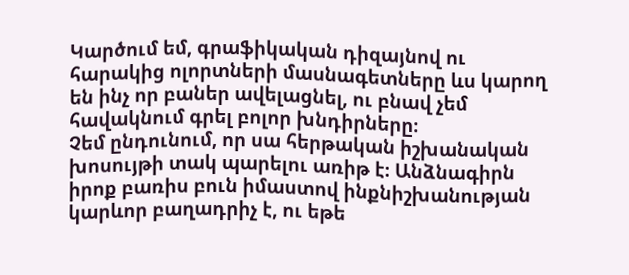Կարծում եմ, գրաֆիկական դիզայնով ու հարակից ոլորտների մասնագետները ևս կարող են ինչ որ բաներ ավելացնել, ու բնավ չեմ հավակնում գրել բոլոր խնդիրները։
Չեմ ընդունում, որ սա հերթական իշխանական խոսույթի տակ պարելու առիթ է։ Անձնագիրն իրոք բառիս բուն իմաստով ինքնիշխանության կարևոր բաղադրիչ է, ու եթե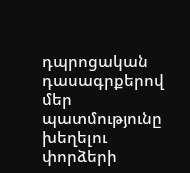դպրոցական դասագրքերով մեր պատմությունը խեղելու փորձերի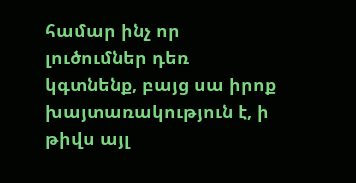համար ինչ որ լուծումներ դեռ կգտնենք, բայց սա իրոք խայտառակություն է, ի թիվս այլ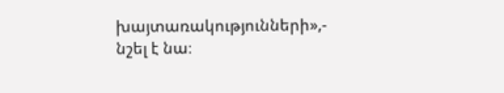խայտառակությունների»,- նշել է նա։